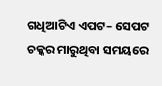ଗଧିଆଟିଏ ଏପଟ– ସେପଟ ଚକ୍କର ମାରୁଥିବା ସମୟରେ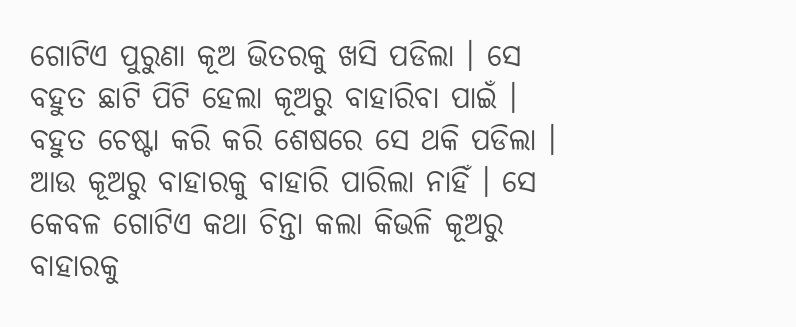ଗୋଟିଏ ପୁରୁଣା କୂଅ ଭିତରକୁ ଖସି ପଡିଲା । ସେ ବହୁତ ଛାଟି ପିଟି ହେଲା କୂଅରୁ ବାହାରିବା ପାଇଁ । ବହୁତ ଚେଷ୍ଟା କରି କରି ଶେଷରେ ସେ ଥକି ପଡିଲା । ଆଉ କୂଅରୁ ବାହାରକୁ ବାହାରି ପାରିଲା ନାହିଁ । ସେ କେବଳ ଗୋଟିଏ କଥା ଚିନ୍ତା କଲା କିଭଳି କୂଅରୁ ବାହାରକୁ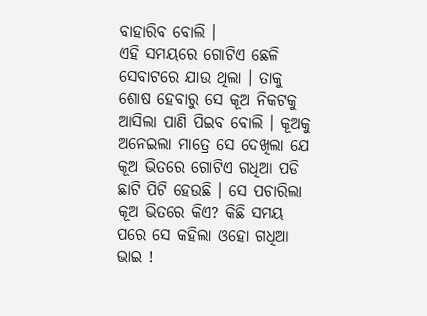ବାହାରିବ ବୋଲି ।
ଏହି ସମୟରେ ଗୋଟିଏ ଛେଳି ସେବାଟରେ ଯାଉ ଥିଲା । ତାକୁ ଶୋଷ ହେବାରୁ ସେ କୂଅ ନିକଟକୁ ଆସିଲା ପାଣି ପିଇବ ବୋଲି । କୂଅକୁ ଅନେଇଲା ମାତ୍ରେ ସେ ଦେଖିଲା ଯେ କୂଅ ଭିତରେ ଗୋଟିଏ ଗଧିଆ ପଡି ଛାଟି ପିଟି ହେଉଛି । ସେ ପଚାରିଲା କୂଅ ଭିତରେ କିଏ? କିଛି ସମୟ ପରେ ସେ କହିଲା ଓହୋ ଗଧିଆ ଭାଇ !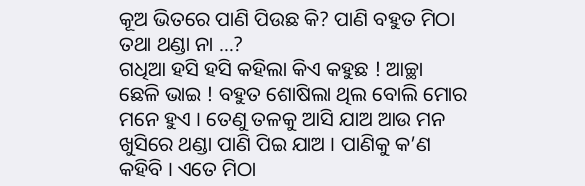କୂଅ ଭିତରେ ପାଣି ପିଉଛ କି? ପାଣି ବହୁତ ମିଠା ତଥା ଥଣ୍ଡା ନା …?
ଗଧିଆ ହସି ହସି କହିଲା କିଏ କହୁଛ ! ଆଚ୍ଛା ଛେଳି ଭାଇ ! ବହୁତ ଶୋଷିଲା ଥିଲ ବୋଲି ମୋର ମନେ ହୁଏ । ତେଣୁ ତଳକୁ ଆସି ଯାଅ ଆଉ ମନ ଖୁସିରେ ଥଣ୍ଡା ପାଣି ପିଇ ଯାଅ । ପାଣିକୁ କ’ଣ କହିବି । ଏତେ ମିଠା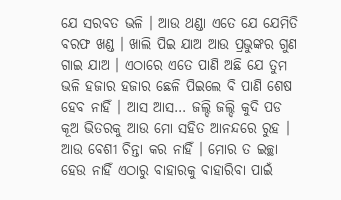ଯେ ସରବତ ଭଳି । ଆଉ ଥଣ୍ଡା ଏତେ ଯେ ଯେମିତି ବରଫ ଖଣ୍ଡ । ଖାଲି ପିଇ ଯାଅ ଆଉ ପ୍ରଭୁଙ୍କର ଗୁଣ ଗାଇ ଯାଅ । ଏଠାରେ ଏତେ ପାଣି ଅଛି ଯେ ତୁମ ଭଳି ହଜାର ହଜାର ଛେଳି ପିଇଲେ ବି ପାଣି ଶେଷ ହେବ ନାହିଁ । ଆସ ଆସ… ଜଲ୍ଦି ଜଲ୍ଦି କୁଦି ପଡ କୂଅ ଭିତରକୁ ଆଉ ମୋ ସହିତ ଆନନ୍ଦରେ ରୁହ । ଆଉ ବେଶୀ ଚିନ୍ତା କର ନାହିଁ । ମୋର ତ ଇଚ୍ଛା ହେଉ ନାହିଁ ଏଠାରୁ ବାହାରକୁ ବାହାରିବା ପାଇଁ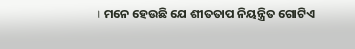। ମନେ ହେଉଛି ଯେ ଶୀତତାପ ନିୟନ୍ତ୍ରିତ ଗୋଟିଏ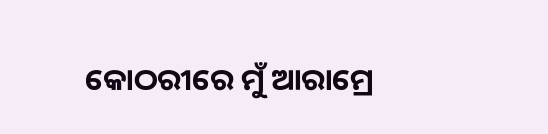କୋଠରୀରେ ମୁଁ ଆରାମ୍ରେ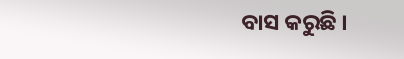ବାସ କରୁଛି ।